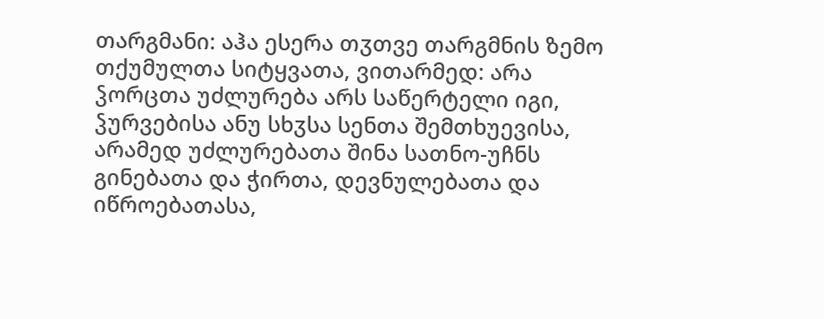თარგმანი: აჰა ესერა თჳთვე თარგმნის ზემო თქუმულთა სიტყვათა, ვითარმედ: არა ჴორცთა უძლურება არს საწერტელი იგი, ჴურვებისა ანუ სხჳსა სენთა შემთხუევისა, არამედ უძლურებათა შინა სათნო-უჩნს გინებათა და ჭირთა, დევნულებათა და იწროებათასა,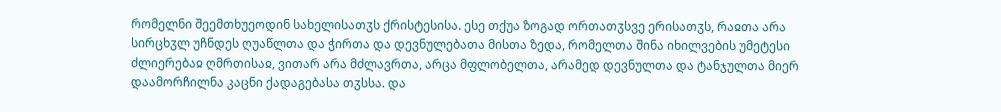რომელნი შეემთხუეოდინ სახელისათჳს ქრისტესისა. ესე თქუა ზოგად ორთათჳსვე ერისათჳს, რაჲთა არა სირცხჳლ უჩნდეს ღუაწლთა და ჭირთა და დევნულებათა მისთა ზედა, რომელთა შინა იხილვების უმეტესი ძლიერებაჲ ღმრთისაჲ, ვითარ არა მძლავრთა, არცა მფლობელთა, არამედ დევნულთა და ტანჯულთა მიერ დაამორჩილნა კაცნი ქადაგებასა თჳსსა. და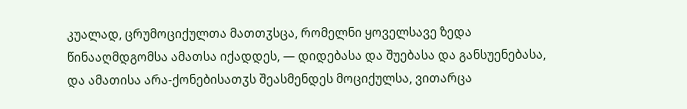კუალად, ცრუმოციქულთა მათთჳსცა, რომელნი ყოველსავე ზედა წინააღმდგომსა ამათსა იქადდეს, — დიდებასა და შუებასა და განსუენებასა, და ამათისა არა-ქონებისათჳს შეასმენდეს მოციქულსა, ვითარცა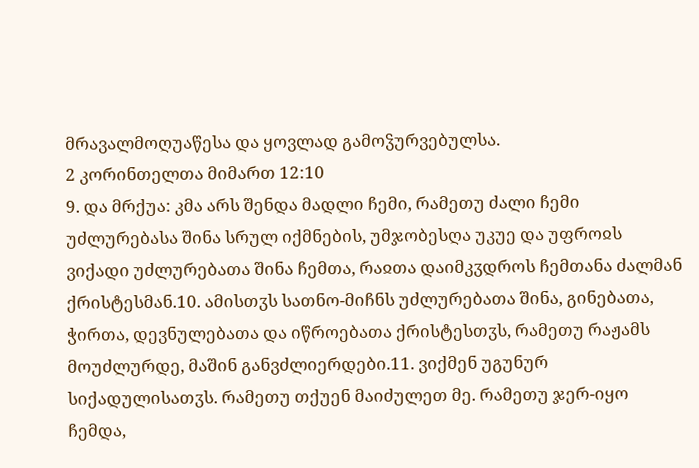მრავალმოღუაწესა და ყოვლად გამოჴურვებულსა.
2 კორინთელთა მიმართ 12:10
9. და მრქუა: კმა არს შენდა მადლი ჩემი, რამეთუ ძალი ჩემი უძლურებასა შინა სრულ იქმნების, უმჯობესღა უკუე და უფროჲს ვიქადი უძლურებათა შინა ჩემთა, რაჲთა დაიმკჳდროს ჩემთანა ძალმან ქრისტესმან.10. ამისთჳს სათნო-მიჩნს უძლურებათა შინა, გინებათა, ჭირთა, დევნულებათა და იწროებათა ქრისტესთჳს, რამეთუ რაჟამს მოუძლურდე, მაშინ განვძლიერდები.11. ვიქმენ უგუნურ სიქადულისათჳს. რამეთუ თქუენ მაიძულეთ მე. რამეთუ ჯერ-იყო ჩემდა,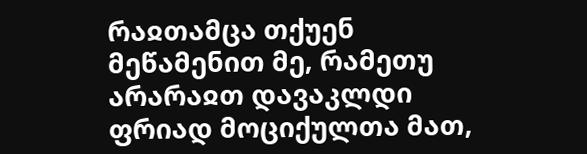რაჲთამცა თქუენ მეწამენით მე, რამეთუ არარაჲთ დავაკლდი ფრიად მოციქულთა მათ,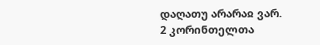დაღათუ არარაჲ ვარ.
2 კორინთელთა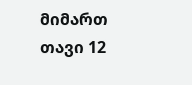მიმართ თავი 12